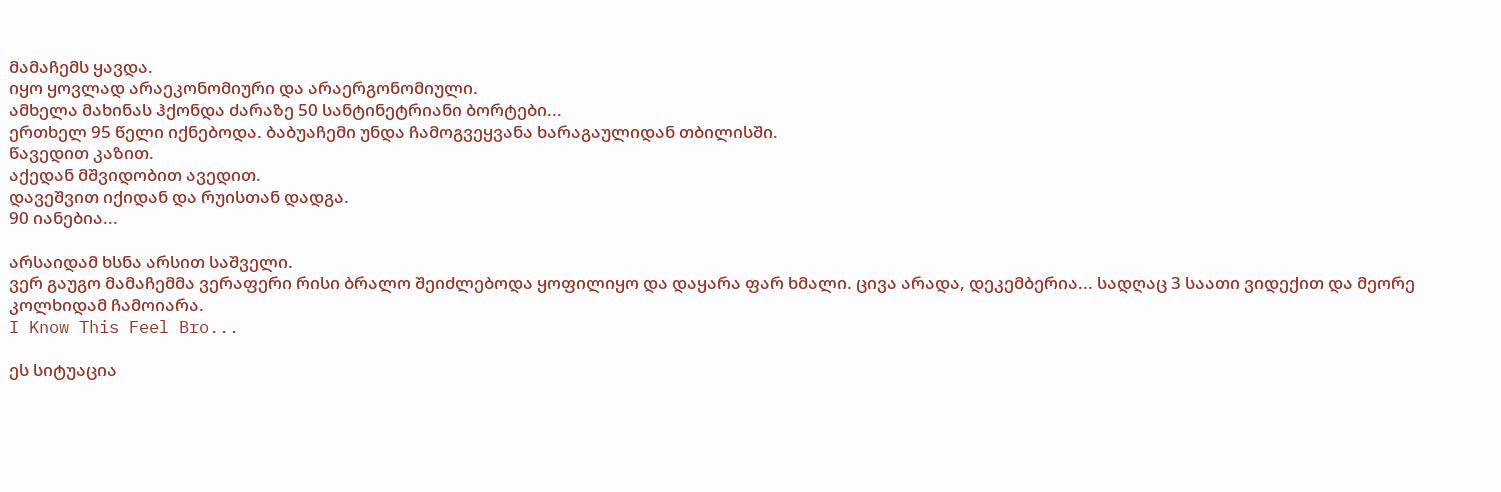მამაჩემს ყავდა.
იყო ყოვლად არაეკონომიური და არაერგონომიული.
ამხელა მახინას ჰქონდა ძარაზე 50 სანტინეტრიანი ბორტები...
ერთხელ 95 წელი იქნებოდა. ბაბუაჩემი უნდა ჩამოგვეყვანა ხარაგაულიდან თბილისში.
წავედით კაზით.
აქედან მშვიდობით ავედით.
დავეშვით იქიდან და რუისთან დადგა.
90 იანებია...

არსაიდამ ხსნა არსით საშველი.
ვერ გაუგო მამაჩემმა ვერაფერი რისი ბრალო შეიძლებოდა ყოფილიყო და დაყარა ფარ ხმალი. ცივა არადა, დეკემბერია... სადღაც 3 საათი ვიდექით და მეორე კოლხიდამ ჩამოიარა.
I Know This Feel Bro...

ეს სიტუაცია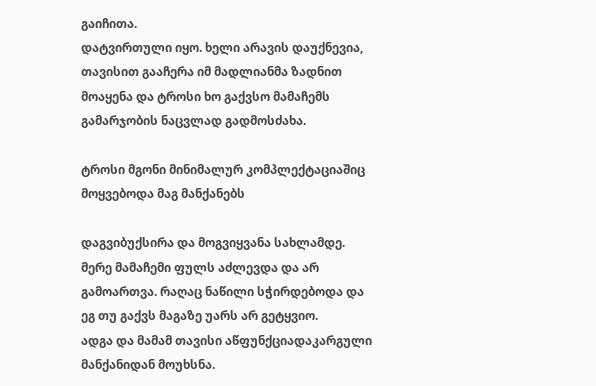გაიჩითა.
დატვირთული იყო. ხელი არავის დაუქნევია, თავისით გააჩერა იმ მადლიანმა ზადნით მოაყენა და ტროსი ხო გაქვსო მამაჩემს გამარჯობის ნაცვლად გადმოსძახა.

ტროსი მგონი მინიმალურ კომპლექტაციაშიც მოყვებოდა მაგ მანქანებს

დაგვიბუქსირა და მოგვიყვანა სახლამდე.
მერე მამაჩემი ფულს აძლევდა და არ გამოართვა. რაღაც ნაწილი სჭირდებოდა და ეგ თუ გაქვს მაგაზე უარს არ გეტყვიო.
ადგა და მამამ თავისი აწფუნქციადაკარგული მანქანიდან მოუხსნა.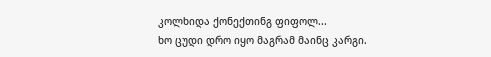კოლხიდა ქონექთინგ ფიფოლ...
ხო ცუდი დრო იყო მაგრამ მაინც კარგი.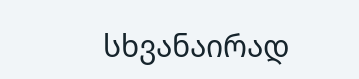სხვანაირად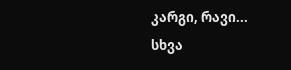კარგი, რავი...
სხვა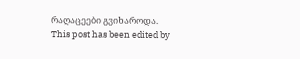რაღაცეები გვიხაროდა.
This post has been edited by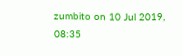zumbito on 10 Jul 2019, 08:35